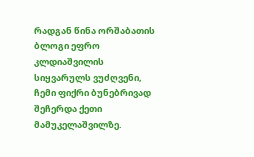რადგან წინა ორშაბათის ბლოგი ეფრო კლდიაშვილის სიყვარულს ვუძღვენი, ჩემი ფიქრი ბუნებრივად შეჩერდა ქეთი მამუკელაშვილზე.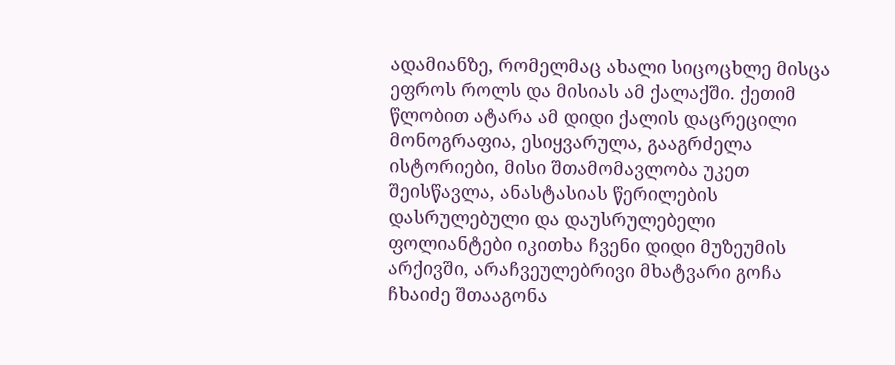ადამიანზე, რომელმაც ახალი სიცოცხლე მისცა ეფროს როლს და მისიას ამ ქალაქში. ქეთიმ წლობით ატარა ამ დიდი ქალის დაცრეცილი მონოგრაფია, ესიყვარულა, გააგრძელა ისტორიები, მისი შთამომავლობა უკეთ შეისწავლა, ანასტასიას წერილების დასრულებული და დაუსრულებელი ფოლიანტები იკითხა ჩვენი დიდი მუზეუმის არქივში, არაჩვეულებრივი მხატვარი გოჩა ჩხაიძე შთააგონა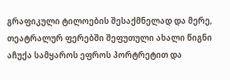გრაფიკული ტილოების შესაქმნელად და მერე,  თეატრალურ ფერებში შეფუთული ახალი წიგნი აჩუქა სამყაროს ეფროს პორტრეტით და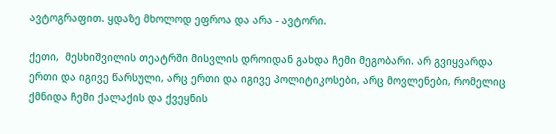ავტოგრაფით. ყდაზე მხოლოდ ეფროა და არა - ავტორი.

ქეთი,  მესხიშვილის თეატრში მისვლის დროიდან გახდა ჩემი მეგობარი. არ გვიყვარდა ერთი და იგივე წარსული, არც ერთი და იგივე პოლიტიკოსები, არც მოვლენები, რომელიც ქმნიდა ჩემი ქალაქის და ქვეყნის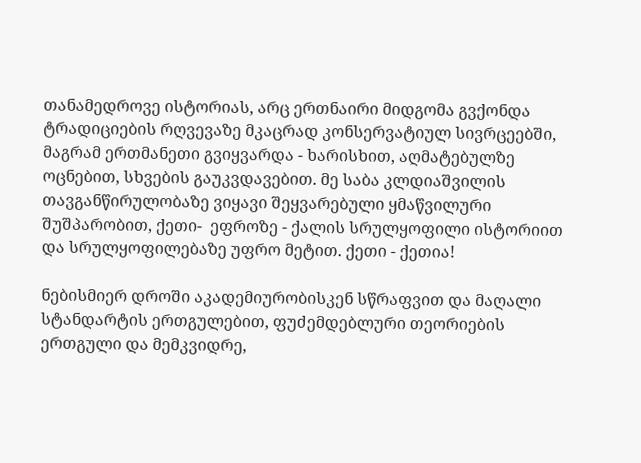თანამედროვე ისტორიას, არც ერთნაირი მიდგომა გვქონდა ტრადიციების რღვევაზე მკაცრად კონსერვატიულ სივრცეებში, მაგრამ ერთმანეთი გვიყვარდა - ხარისხით, აღმატებულზე ოცნებით, სხვების გაუკვდავებით. მე საბა კლდიაშვილის თავგანწირულობაზე ვიყავი შეყვარებული ყმაწვილური შუშპარობით, ქეთი-  ეფროზე - ქალის სრულყოფილი ისტორიით და სრულყოფილებაზე უფრო მეტით. ქეთი - ქეთია!

ნებისმიერ დროში აკადემიურობისკენ სწრაფვით და მაღალი სტანდარტის ერთგულებით, ფუძემდებლური თეორიების ერთგული და მემკვიდრე,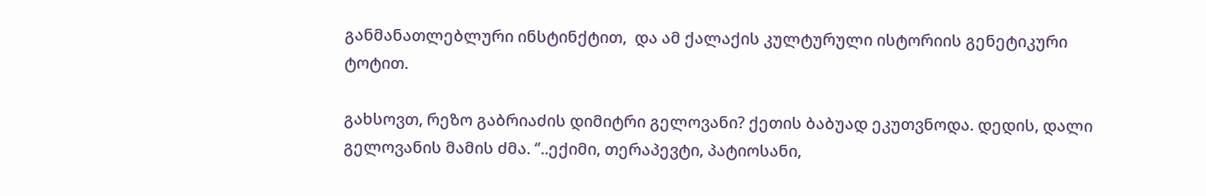განმანათლებლური ინსტინქტით,  და ამ ქალაქის კულტურული ისტორიის გენეტიკური ტოტით.

გახსოვთ, რეზო გაბრიაძის დიმიტრი გელოვანი? ქეთის ბაბუად ეკუთვნოდა. დედის, დალი გელოვანის მამის ძმა. ‘’..ექიმი, თერაპევტი, პატიოსანი,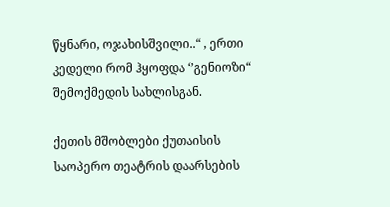წყნარი, ოჯახისშვილი..“ , ერთი კედელი რომ ჰყოფდა ‘’გენიოზი“ შემოქმედის სახლისგან.

ქეთის მშობლები ქუთაისის საოპერო თეატრის დაარსების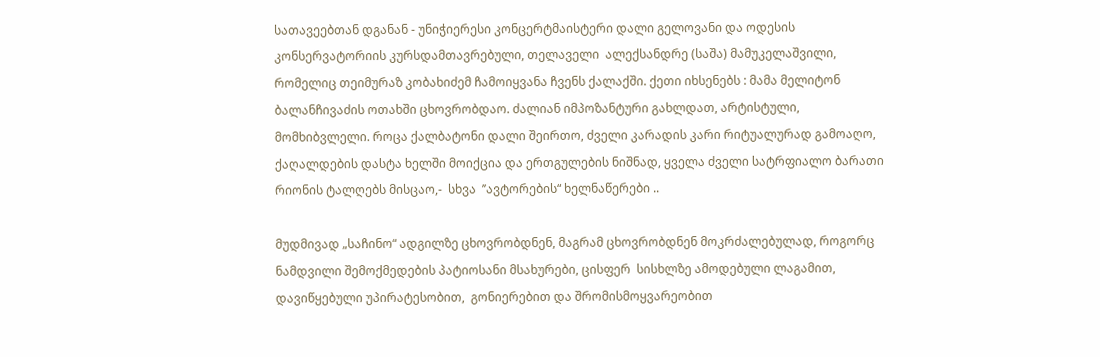სათავეებთან დგანან - უნიჭიერესი კონცერტმაისტერი დალი გელოვანი და ოდესის კონსერვატორიის კურსდამთავრებული, თელაველი  ალექსანდრე (საშა) მამუკელაშვილი, რომელიც თეიმურაზ კობახიძემ ჩამოიყვანა ჩვენს ქალაქში. ქეთი იხსენებს : მამა მელიტონ ბალანჩივაძის ოთახში ცხოვრობდაო. ძალიან იმპოზანტური გახლდათ, არტისტული, მომხიბვლელი. როცა ქალბატონი დალი შეირთო, ძველი კარადის კარი რიტუალურად გამოაღო, ქაღალდების დასტა ხელში მოიქცია და ერთგულების ნიშნად, ყველა ძველი სატრფიალო ბარათი რიონის ტალღებს მისცაო,-  სხვა  ’’ავტორების“ ხელნაწერები ..

მუდმივად „საჩინო“ ადგილზე ცხოვრობდნენ, მაგრამ ცხოვრობდნენ მოკრძალებულად, როგორც ნამდვილი შემოქმედების პატიოსანი მსახურები, ცისფერ  სისხლზე ამოდებული ლაგამით, დავიწყებული უპირატესობით,  გონიერებით და შრომისმოყვარეობით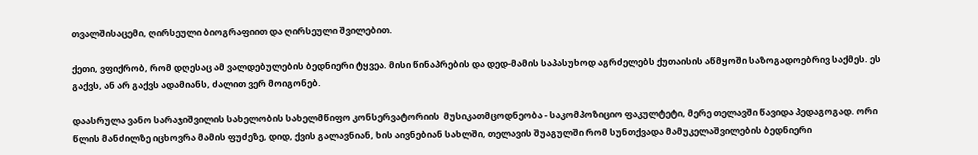თვალშისაცემი, ღირსეული ბიოგრაფიით და ღირსეული შვილებით.

ქეთი, ვფიქრობ, რომ დღესაც ამ ვალდებულების ბედნიერი ტყვეა. მისი წინაპრების და დედ-მამის საპასუხოდ აგრძელებს ქუთაისის აწმყოში საზოგადოებრივ საქმეს. ეს გაქვს, ან არ გაქვს ადამიანს, ძალით ვერ მოიგონებ.

დაასრულა ვანო სარაჯიშვილის სახელობის სახელმწიფო კონსერვატორიის  მუსიკათმცოდნეობა - საკომპოზიციო ფაკულტეტი, მერე თელავში წავიდა პედაგოგად. ორი წლის მანძილზე იცხოვრა მამის ფუძეზე, დიდ, ქვის გალავნიან, ხის აივნებიან სახლში, თელავის შუაგულში რომ სუნთქვადა მამუკელაშვილების ბედნიერი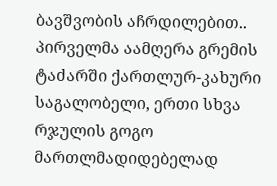ბავშვობის აჩრდილებით.. პირველმა აამღერა გრემის ტაძარში ქართლურ-კახური საგალობელი, ერთი სხვა რჯულის გოგო მართლმადიდებელად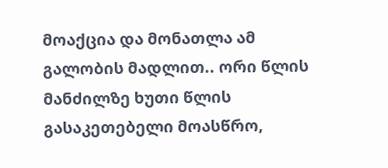მოაქცია და მონათლა ამ გალობის მადლით.. ორი წლის მანძილზე ხუთი წლის გასაკეთებელი მოასწრო,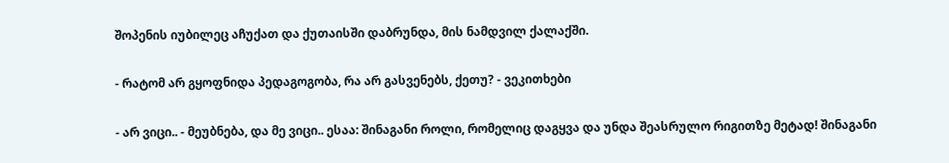შოპენის იუბილეც აჩუქათ და ქუთაისში დაბრუნდა, მის ნამდვილ ქალაქში.

- რატომ არ გყოფნიდა პედაგოგობა, რა არ გასვენებს, ქეთუ? - ვეკითხები

- არ ვიცი.. - მეუბნება, და მე ვიცი.. ესაა: შინაგანი როლი, რომელიც დაგყვა და უნდა შეასრულო რიგითზე მეტად! შინაგანი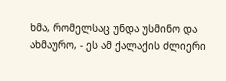ხმა, რომელსაც უნდა უსმინო და ახმაურო, - ეს ამ ქალაქის ძლიერი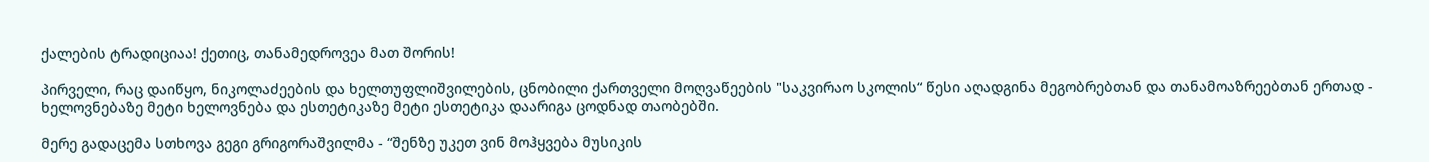ქალების ტრადიციაა! ქეთიც, თანამედროვეა მათ შორის!

პირველი, რაც დაიწყო, ნიკოლაძეების და ხელთუფლიშვილების, ცნობილი ქართველი მოღვაწეების "საკვირაო სკოლის“ წესი აღადგინა მეგობრებთან და თანამოაზრეებთან ერთად - ხელოვნებაზე მეტი ხელოვნება და ესთეტიკაზე მეტი ესთეტიკა დაარიგა ცოდნად თაობებში.

მერე გადაცემა სთხოვა გეგი გრიგორაშვილმა - “შენზე უკეთ ვინ მოჰყვება მუსიკის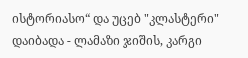ისტორიასო“ და უცებ "კლასტერი" დაიბადა - ლამაზი ჯიშის, კარგი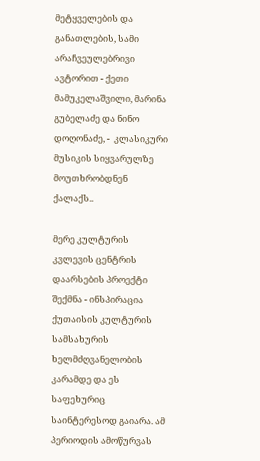მეტყველების და განათლების, სამი არაჩვეულებრივი ავტორით - ქეთი მამუკელაშვილი, მარინა გუბელაძე და ნინო დოღონაძე, -  კლასიკური მუსიკის სიყვარულზე  მოუთხრობდნენ ქალაქს..

მერე კულტურის კვლევის ცენტრის დაარსების პროექტი შექმნა - ინსპირაცია ქუთაისის კულტურის სამსახურის ხელმძღვანელობის კარამდე და ეს საფეხურიც საინტერესოდ გაიარა. ამ პერიოდის ამოწურვას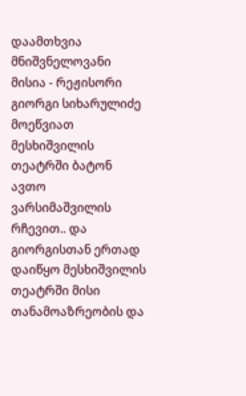დაამთხვია მნიშვნელოვანი მისია - რეჟისორი გიორგი სიხარულიძე მოეწვიათ მესხიშვილის თეატრში ბატონ ავთო ვარსიმაშვილის რჩევით.. და გიორგისთან ერთად დაიწყო მესხიშვილის თეატრში მისი თანამოაზრეობის და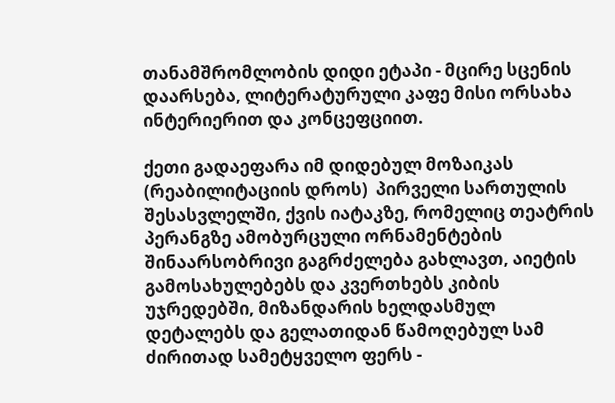თანამშრომლობის დიდი ეტაპი - მცირე სცენის დაარსება, ლიტერატურული კაფე მისი ორსახა ინტერიერით და კონცეფციით.

ქეთი გადაეფარა იმ დიდებულ მოზაიკას (რეაბილიტაციის დროს)  პირველი სართულის შესასვლელში, ქვის იატაკზე, რომელიც თეატრის პერანგზე ამობურცული ორნამენტების შინაარსობრივი გაგრძელება გახლავთ, აიეტის გამოსახულებებს და კვერთხებს კიბის უჯრედებში, მიზანდარის ხელდასმულ დეტალებს და გელათიდან წამოღებულ სამ ძირითად სამეტყველო ფერს -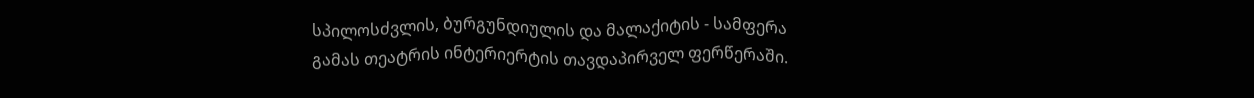სპილოსძვლის, ბურგუნდიულის და მალაქიტის - სამფერა გამას თეატრის ინტერიერტის თავდაპირველ ფერწერაში.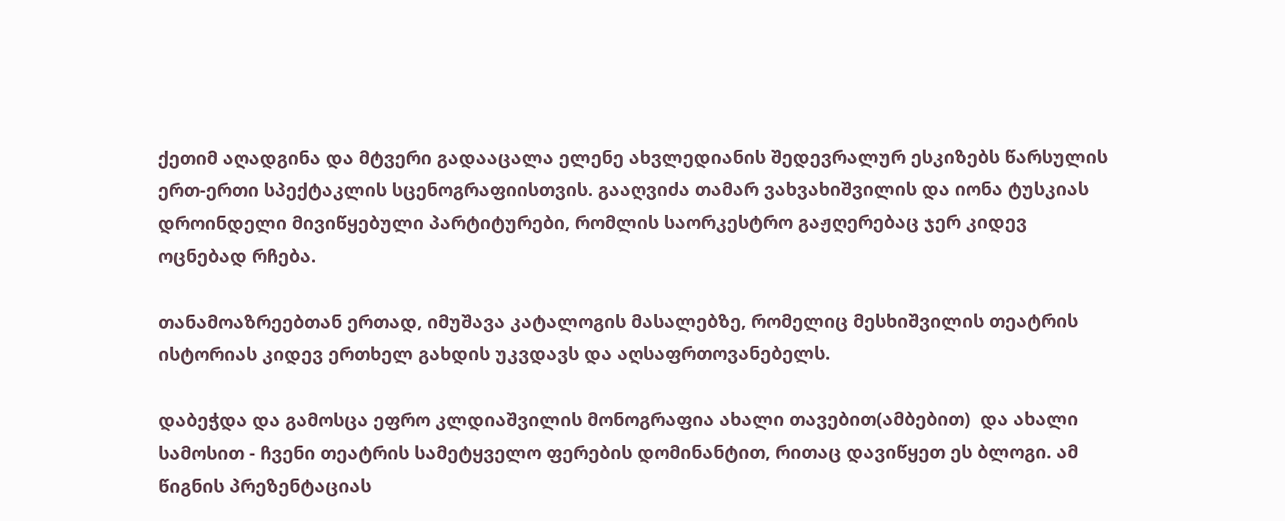ქეთიმ აღადგინა და მტვერი გადააცალა ელენე ახვლედიანის შედევრალურ ესკიზებს წარსულის ერთ-ერთი სპექტაკლის სცენოგრაფიისთვის. გააღვიძა თამარ ვახვახიშვილის და იონა ტუსკიას დროინდელი მივიწყებული პარტიტურები, რომლის საორკესტრო გაჟღერებაც ჯერ კიდევ ოცნებად რჩება.

თანამოაზრეებთან ერთად, იმუშავა კატალოგის მასალებზე, რომელიც მესხიშვილის თეატრის ისტორიას კიდევ ერთხელ გახდის უკვდავს და აღსაფრთოვანებელს.

დაბეჭდა და გამოსცა ეფრო კლდიაშვილის მონოგრაფია ახალი თავებით(ამბებით)  და ახალი სამოსით - ჩვენი თეატრის სამეტყველო ფერების დომინანტით, რითაც დავიწყეთ ეს ბლოგი. ამ წიგნის პრეზენტაციას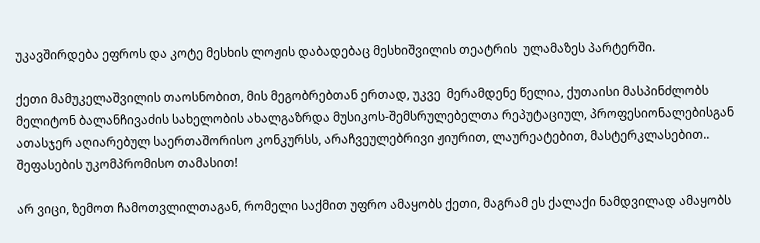უკავშირდება ეფროს და კოტე მესხის ლოჟის დაბადებაც მესხიშვილის თეატრის  ულამაზეს პარტერში.

ქეთი მამუკელაშვილის თაოსნობით, მის მეგობრებთან ერთად, უკვე  მერამდენე წელია, ქუთაისი მასპინძლობს მელიტონ ბალანჩივაძის სახელობის ახალგაზრდა მუსიკოს-შემსრულებელთა რეპუტაციულ, პროფესიონალებისგან ათასჯერ აღიარებულ საერთაშორისო კონკურსს, არაჩვეულებრივი ჟიურით, ლაურეატებით, მასტერკლასებით.. შეფასების უკომპრომისო თამასით!

არ ვიცი, ზემოთ ჩამოთვლილთაგან, რომელი საქმით უფრო ამაყობს ქეთი, მაგრამ ეს ქალაქი ნამდვილად ამაყობს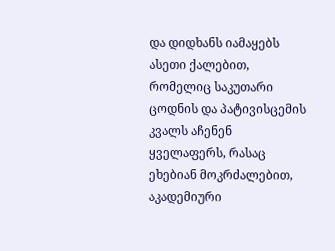და დიდხანს იამაყებს ასეთი ქალებით, რომელიც საკუთარი ცოდნის და პატივისცემის  კვალს აჩენენ ყველაფერს, რასაც ეხებიან მოკრძალებით, აკადემიური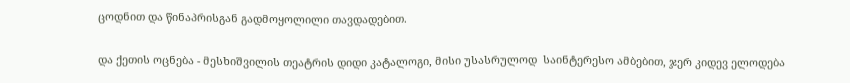ცოდნით და წინაპრისგან გადმოყოლილი თავდადებით.

და ქეთის ოცნება - მესხიშვილის თეატრის დიდი კატალოგი, მისი უსასრულოდ  საინტერესო ამბებით, ჯერ კიდევ ელოდება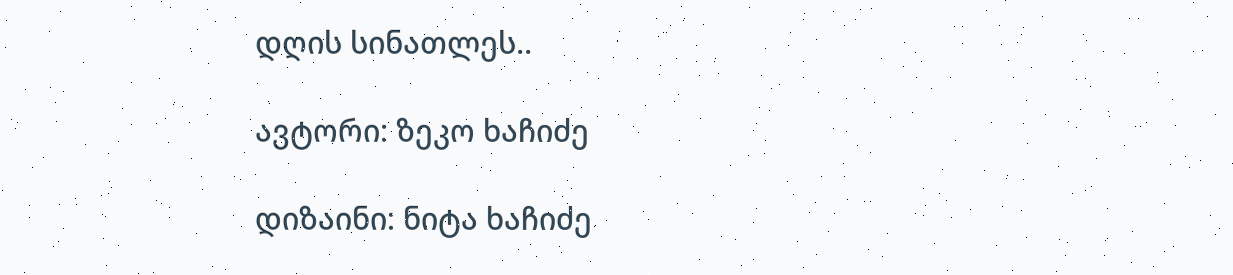დღის სინათლეს..

ავტორი: ზეკო ხაჩიძე

დიზაინი: ნიტა ხაჩიძე